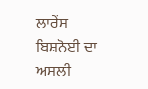ਲਾਰੇਂਸ ਬਿਸ਼ਨੋਈ ਦਾ ਅਸਲੀ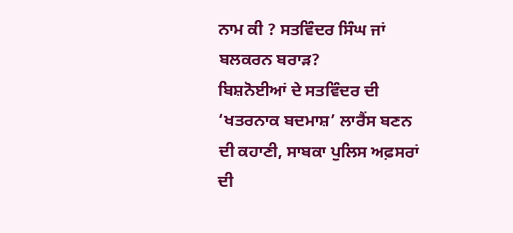ਨਾਮ ਕੀ ? ਸਤਵਿੰਦਰ ਸਿੰਘ ਜਾਂ ਬਲਕਰਨ ਬਰਾੜ?
ਬਿਸ਼ਨੋਈਆਂ ਦੇ ਸਤਵਿੰਦਰ ਦੀ ‘ਖਤਰਨਾਕ ਬਦਮਾਸ਼’ ਲਾਰੈਂਸ ਬਣਨ ਦੀ ਕਹਾਣੀ, ਸਾਬਕਾ ਪੁਲਿਸ ਅਫ਼ਸਰਾਂ ਦੀ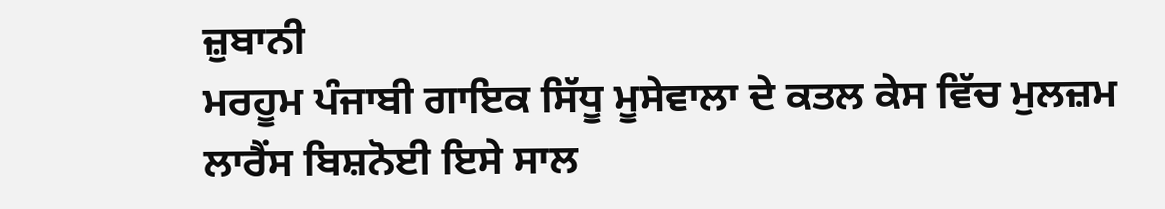ਜ਼ੁਬਾਨੀ
ਮਰਹੂਮ ਪੰਜਾਬੀ ਗਾਇਕ ਸਿੱਧੂ ਮੂਸੇਵਾਲਾ ਦੇ ਕਤਲ ਕੇਸ ਵਿੱਚ ਮੁਲਜ਼ਮ ਲਾਰੈਂਸ ਬਿਸ਼ਨੋਈ ਇਸੇ ਸਾਲ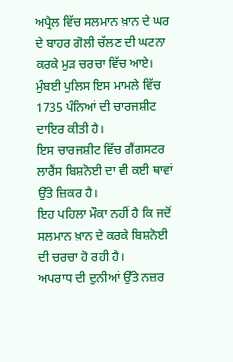ਅਪ੍ਰੈਲ ਵਿੱਚ ਸਲਮਾਨ ਖ਼ਾਨ ਦੇ ਘਰ ਦੇ ਬਾਹਰ ਗੋਲੀ ਚੱਲਣ ਦੀ ਘਟਨਾ ਕਰਕੇ ਮੁੜ ਚਰਚਾ ਵਿੱਚ ਆਏ।
ਮੁੰਬਈ ਪੁਲਿਸ ਇਸ ਮਾਮਲੇ ਵਿੱਚ 1735 ਪੰਨਿਆਂ ਦੀ ਚਾਰਜਸ਼ੀਟ ਦਾਇਰ ਕੀਤੀ ਹੈ।
ਇਸ ਚਾਰਜਸ਼ੀਟ ਵਿੱਚ ਗੈਂਗਸਟਰ ਲਾਰੈਂਸ ਬਿਸ਼ਨੋਈ ਦਾ ਵੀ ਕਈ ਥਾਵਾਂ ਉੱਤੇ ਜ਼ਿਕਰ ਹੈ।
ਇਹ ਪਹਿਲਾ ਮੌਕਾ ਨਹੀਂ ਹੈ ਕਿ ਜਦੋਂ ਸਲਮਾਨ ਖ਼ਾਨ ਦੇ ਕਰਕੇ ਬਿਸ਼ਨੋਈ ਦੀ ਚਰਚਾ ਹੋ ਰਹੀ ਹੈ।
ਅਪਰਾਧ ਦੀ ਦੁਨੀਆਂ ਉੱਤੇ ਨਜ਼ਰ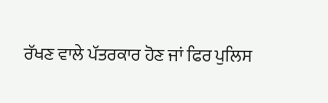ਰੱਖਣ ਵਾਲੇ ਪੱਤਰਕਾਰ ਹੋਣ ਜਾਂ ਫਿਰ ਪੁਲਿਸ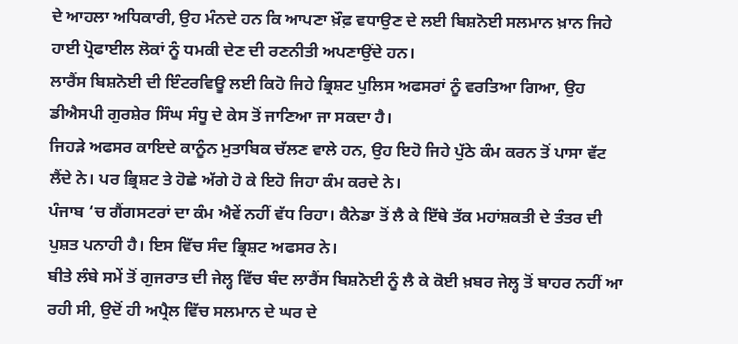ਦੇ ਆਹਲਾ ਅਧਿਕਾਰੀ, ਉਹ ਮੰਨਦੇ ਹਨ ਕਿ ਆਪਣਾ ਖ਼ੌਫ਼ ਵਧਾਉਣ ਦੇ ਲਈ ਬਿਸ਼ਨੋਈ ਸਲਮਾਨ ਖ਼ਾਨ ਜਿਹੇ ਹਾਈ ਪ੍ਰੋਫਾਈਲ ਲੋਕਾਂ ਨੂੰ ਧਮਕੀ ਦੇਣ ਦੀ ਰਣਨੀਤੀ ਅਪਣਾਉਂਦੇ ਹਨ।
ਲਾਰੈਂਸ ਬਿਸ਼ਨੋਈ ਦੀ ਇੰਟਰਵਿਊ ਲਈ ਕਿਹੋ ਜਿਹੇ ਭ੍ਰਿਸ਼ਟ ਪੁਲਿਸ ਅਫਸਰਾਂ ਨੂੰ ਵਰਤਿਆ ਗਿਆ, ਉਹ ਡੀਐਸਪੀ ਗੁਰਸ਼ੇਰ ਸਿੰਘ ਸੰਧੂ ਦੇ ਕੇਸ ਤੋਂ ਜਾਣਿਆ ਜਾ ਸਕਦਾ ਹੈ।
ਜਿਹੜੇ ਅਫਸਰ ਕਾਇਦੇ ਕਾਨੂੰਨ ਮੁਤਾਬਿਕ ਚੱਲਣ ਵਾਲੇ ਹਨ, ਉਹ ਇਹੋ ਜਿਹੇ ਪੁੱਠੇ ਕੰਮ ਕਰਨ ਤੋਂ ਪਾਸਾ ਵੱਟ ਲੈਂਦੇ ਨੇ। ਪਰ ਭ੍ਰਿਸ਼ਟ ਤੇ ਹੋਛੇ ਅੱਗੇ ਹੋ ਕੇ ਇਹੋ ਜਿਹਾ ਕੰਮ ਕਰਦੇ ਨੇ।
ਪੰਜਾਬ ‘ਚ ਗੈਂਗਸਟਰਾਂ ਦਾ ਕੰਮ ਐਵੇਂ ਨਹੀਂ ਵੱਧ ਰਿਹਾ। ਕੈਨੇਡਾ ਤੋਂ ਲੈ ਕੇ ਇੱਥੇ ਤੱਕ ਮਹਾਂਸ਼ਕਤੀ ਦੇ ਤੰਤਰ ਦੀ ਪੁਸ਼ਤ ਪਨਾਹੀ ਹੈ। ਇਸ ਵਿੱਚ ਸੰਦ ਭ੍ਰਿਸ਼ਟ ਅਫਸਰ ਨੇ।
ਬੀਤੇ ਲੰਬੇ ਸਮੇਂ ਤੋਂ ਗੁਜਰਾਤ ਦੀ ਜੇਲ੍ਹ ਵਿੱਚ ਬੰਦ ਲਾਰੈਂਸ ਬਿਸ਼ਨੋਈ ਨੂੰ ਲੈ ਕੇ ਕੋਈ ਖ਼ਬਰ ਜੇਲ੍ਹ ਤੋਂ ਬਾਹਰ ਨਹੀਂ ਆ ਰਹੀ ਸੀ, ਉਦੋਂ ਹੀ ਅਪ੍ਰੈਲ ਵਿੱਚ ਸਲਮਾਨ ਦੇ ਘਰ ਦੇ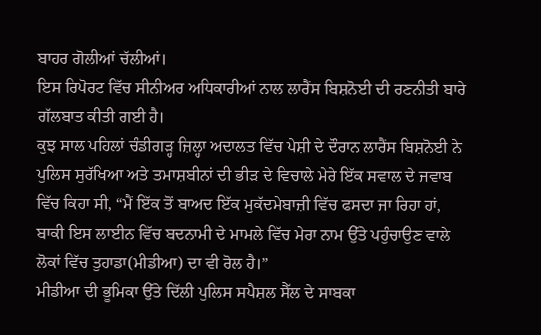ਬਾਹਰ ਗੋਲੀਆਂ ਚੱਲੀਆਂ।
ਇਸ ਰਿਪੋਰਟ ਵਿੱਚ ਸੀਨੀਅਰ ਅਧਿਕਾਰੀਆਂ ਨਾਲ ਲਾਰੈਂਸ ਬਿਸ਼ਨੋਈ ਦੀ ਰਣਨੀਤੀ ਬਾਰੇ ਗੱਲਬਾਤ ਕੀਤੀ ਗਈ ਹੈ।
ਕੁਝ ਸਾਲ ਪਹਿਲਾਂ ਚੰਡੀਗੜ੍ਹ ਜ਼ਿਲ੍ਹਾ ਅਦਾਲਤ ਵਿੱਚ ਪੇਸ਼ੀ ਦੇ ਦੌਰਾਨ ਲਾਰੈਂਸ ਬਿਸ਼ਨੋਈ ਨੇ ਪੁਲਿਸ ਸੁਰੱਖਿਆ ਅਤੇ ਤਮਾਸ਼ਬੀਨਾਂ ਦੀ ਭੀੜ ਦੇ ਵਿਚਾਲੇ ਮੇਰੇ ਇੱਕ ਸਵਾਲ ਦੇ ਜਵਾਬ ਵਿੱਚ ਕਿਹਾ ਸੀ, “ਮੈਂ ਇੱਕ ਤੋਂ ਬਾਅਦ ਇੱਕ ਮੁਕੱਦਮੇਬਾਜ਼ੀ ਵਿੱਚ ਫਸਦਾ ਜਾ ਰਿਹਾ ਹਾਂ, ਬਾਕੀ ਇਸ ਲਾਈਨ ਵਿੱਚ ਬਦਨਾਮੀ ਦੇ ਮਾਮਲੇ ਵਿੱਚ ਮੇਰਾ ਨਾਮ ਉੱਤੇ ਪਹੁੰਚਾਉਣ ਵਾਲੇ ਲੋਕਾਂ ਵਿੱਚ ਤੁਹਾਡਾ(ਮੀਡੀਆ) ਦਾ ਵੀ ਰੋਲ ਹੈ।”
ਮੀਡੀਆ ਦੀ ਭੂਮਿਕਾ ਉੱਤੇ ਦਿੱਲੀ ਪੁਲਿਸ ਸਪੈਸ਼ਲ ਸੈੱਲ ਦੇ ਸਾਬਕਾ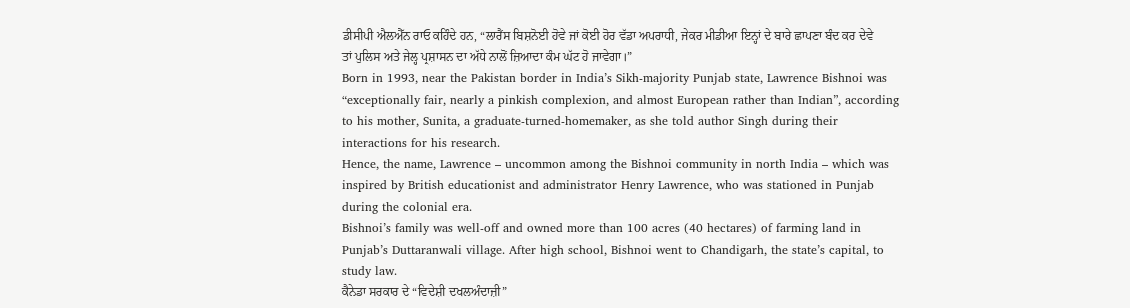ਡੀਸੀਪੀ ਐਲਐੱਨ ਰਾਓ ਕਹਿੰਦੇ ਹਨ, “ਲਾਰੈਂਸ ਬਿਸ਼ਨੋਈ ਹੋਵੇ ਜਾਂ ਕੋਈ ਹੋਰ ਵੱਡਾ ਅਪਰਾਧੀ, ਜੇਕਰ ਮੀਡੀਆ ਇਨ੍ਹਾਂ ਦੇ ਬਾਰੇ ਛਾਪਣਾ ਬੰਦ ਕਰ ਦੇਵੇ ਤਾਂ ਪੁਲਿਸ ਅਤੇ ਜੇਲ੍ਹ ਪ੍ਰਸ਼ਾਸਨ ਦਾ ਅੱਧੇ ਨਾਲੋਂ ਜ਼ਿਆਦਾ ਕੰਮ ਘੱਟ ਹੋ ਜਾਵੇਗਾ।”
Born in 1993, near the Pakistan border in India’s Sikh-majority Punjab state, Lawrence Bishnoi was “exceptionally fair, nearly a pinkish complexion, and almost European rather than Indian”, according to his mother, Sunita, a graduate-turned-homemaker, as she told author Singh during their interactions for his research.
Hence, the name, Lawrence – uncommon among the Bishnoi community in north India – which was inspired by British educationist and administrator Henry Lawrence, who was stationed in Punjab during the colonial era.
Bishnoi’s family was well-off and owned more than 100 acres (40 hectares) of farming land in Punjab’s Duttaranwali village. After high school, Bishnoi went to Chandigarh, the state’s capital, to study law.
ਕੈਨੇਡਾ ਸਰਕਾਰ ਦੇ “ਵਿਦੇਸ਼ੀ ਦਖਲਅੰਦਾਜ਼ੀ”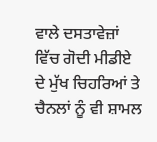ਵਾਲੇ ਦਸਤਾਵੇਜ਼ਾਂ ਵਿੱਚ ਗੋਦੀ ਮੀਡੀਏ ਦੇ ਮੁੱਖ ਚਿਹਰਿਆਂ ਤੇ ਚੈਨਲਾਂ ਨੂੰ ਵੀ ਸ਼ਾਮਲ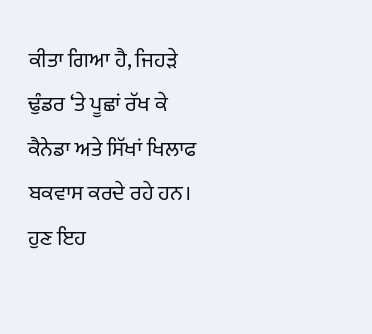ਕੀਤਾ ਗਿਆ ਹੈ, ਜਿਹੜੇ ਢੁੰਡਰ ‘ਤੇ ਪੂਛਾਂ ਰੱਖ ਕੇ ਕੈਨੇਡਾ ਅਤੇ ਸਿੱਖਾਂ ਖਿਲਾਫ ਬਕਵਾਸ ਕਰਦੇ ਰਹੇ ਹਨ।
ਹੁਣ ਇਹ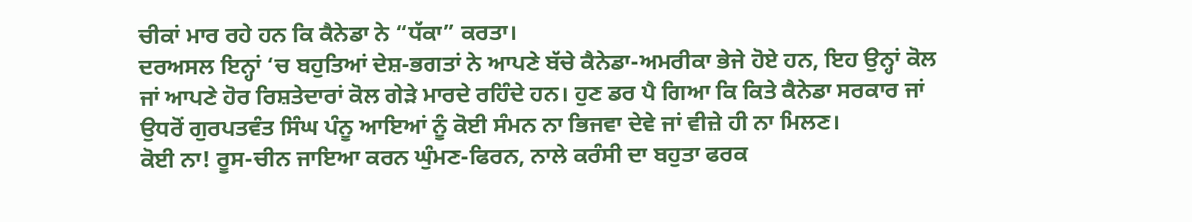ਚੀਕਾਂ ਮਾਰ ਰਹੇ ਹਨ ਕਿ ਕੈਨੇਡਾ ਨੇ “ਧੱਕਾ” ਕਰਤਾ।
ਦਰਅਸਲ ਇਨ੍ਹਾਂ ‘ਚ ਬਹੁਤਿਆਂ ਦੇਸ਼-ਭਗਤਾਂ ਨੇ ਆਪਣੇ ਬੱਚੇ ਕੈਨੇਡਾ-ਅਮਰੀਕਾ ਭੇਜੇ ਹੋਏ ਹਨ, ਇਹ ਉਨ੍ਹਾਂ ਕੋਲ ਜਾਂ ਆਪਣੇ ਹੋਰ ਰਿਸ਼ਤੇਦਾਰਾਂ ਕੋਲ ਗੇੜੇ ਮਾਰਦੇ ਰਹਿੰਦੇ ਹਨ। ਹੁਣ ਡਰ ਪੈ ਗਿਆ ਕਿ ਕਿਤੇ ਕੈਨੇਡਾ ਸਰਕਾਰ ਜਾਂ ਉਧਰੋਂ ਗੁਰਪਤਵੰਤ ਸਿੰਘ ਪੰਨੂ ਆਇਆਂ ਨੂੰ ਕੋਈ ਸੰਮਨ ਨਾ ਭਿਜਵਾ ਦੇਵੇ ਜਾਂ ਵੀਜ਼ੇ ਹੀ ਨਾ ਮਿਲਣ।
ਕੋਈ ਨਾ! ਰੂਸ-ਚੀਨ ਜਾਇਆ ਕਰਨ ਘੁੰਮਣ-ਫਿਰਨ, ਨਾਲੇ ਕਰੰਸੀ ਦਾ ਬਹੁਤਾ ਫਰਕ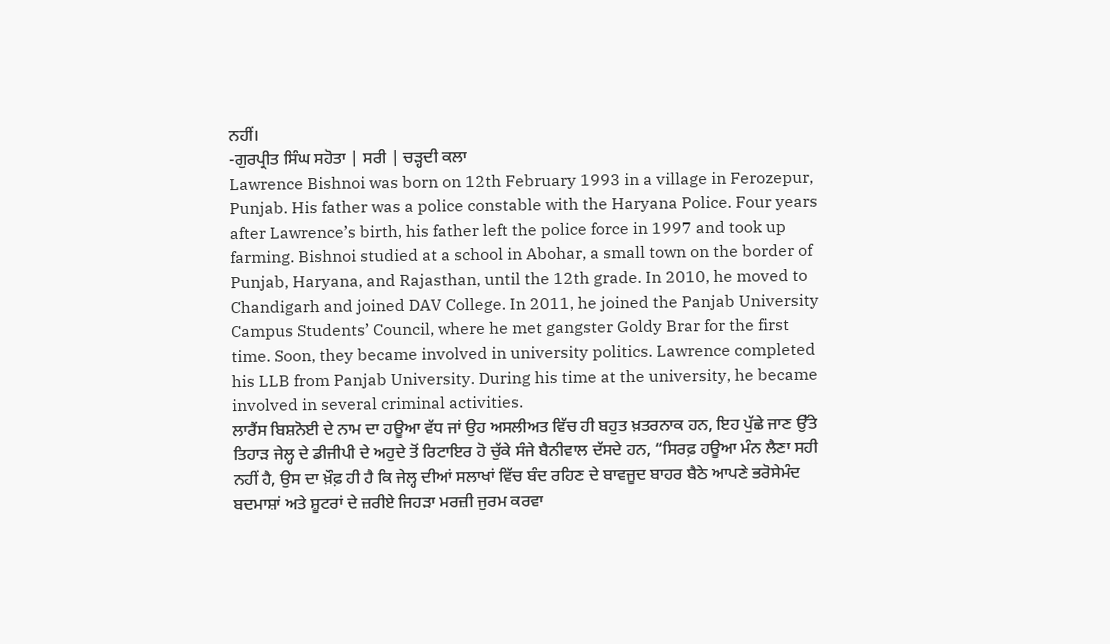ਨਹੀਂ।
-ਗੁਰਪ੍ਰੀਤ ਸਿੰਘ ਸਹੋਤਾ | ਸਰੀ | ਚੜ੍ਹਦੀ ਕਲਾ
Lawrence Bishnoi was born on 12th February 1993 in a village in Ferozepur, Punjab. His father was a police constable with the Haryana Police. Four years after Lawrence’s birth, his father left the police force in 1997 and took up farming. Bishnoi studied at a school in Abohar, a small town on the border of Punjab, Haryana, and Rajasthan, until the 12th grade. In 2010, he moved to Chandigarh and joined DAV College. In 2011, he joined the Panjab University Campus Students’ Council, where he met gangster Goldy Brar for the first time. Soon, they became involved in university politics. Lawrence completed his LLB from Panjab University. During his time at the university, he became involved in several criminal activities.
ਲਾਰੈਂਸ ਬਿਸ਼ਨੋਈ ਦੇ ਨਾਮ ਦਾ ਹਊਆ ਵੱਧ ਜਾਂ ਉਹ ਅਸਲੀਅਤ ਵਿੱਚ ਹੀ ਬਹੁਤ ਖ਼ਤਰਨਾਕ ਹਨ, ਇਹ ਪੁੱਛੇ ਜਾਣ ਉੱਤੇ ਤਿਹਾੜ ਜੇਲ੍ਹ ਦੇ ਡੀਜੀਪੀ ਦੇ ਅਹੁਦੇ ਤੋਂ ਰਿਟਾਇਰ ਹੋ ਚੁੱਕੇ ਸੰਜੇ ਬੈਨੀਵਾਲ ਦੱਸਦੇ ਹਨ, “ਸਿਰਫ਼ ਹਊਆ ਮੰਨ ਲੈਣਾ ਸਹੀ ਨਹੀਂ ਹੈ, ਉਸ ਦਾ ਖ਼ੌਫ਼ ਹੀ ਹੈ ਕਿ ਜੇਲ੍ਹ ਦੀਆਂ ਸਲਾਖਾਂ ਵਿੱਚ ਬੰਦ ਰਹਿਣ ਦੇ ਬਾਵਜੂਦ ਬਾਹਰ ਬੈਠੇ ਆਪਣੇ ਭਰੋਸੇਮੰਦ ਬਦਮਾਸ਼ਾਂ ਅਤੇ ਸ਼ੂਟਰਾਂ ਦੇ ਜ਼ਰੀਏ ਜਿਹੜਾ ਮਰਜ਼ੀ ਜੁਰਮ ਕਰਵਾ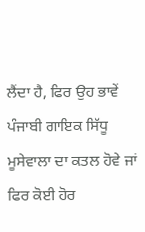ਲੈਂਦਾ ਹੈ, ਫਿਰ ਉਹ ਭਾਵੇਂ ਪੰਜਾਬੀ ਗਾਇਕ ਸਿੱਧੂ ਮੂਸੇਵਾਲਾ ਦਾ ਕਤਲ ਹੋਵੇ ਜਾਂ ਫਿਰ ਕੋਈ ਹੋਰ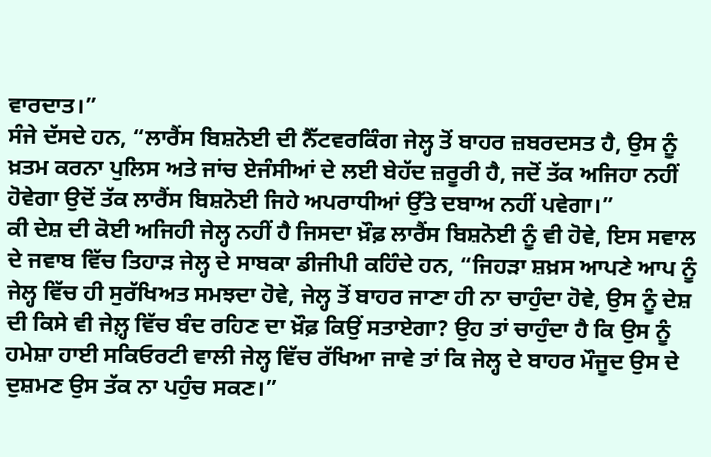ਵਾਰਦਾਤ।”
ਸੰਜੇ ਦੱਸਦੇ ਹਨ, “ਲਾਰੈਂਸ ਬਿਸ਼ਨੋਈ ਦੀ ਨੈੱਟਵਰਕਿੰਗ ਜੇਲ੍ਹ ਤੋਂ ਬਾਹਰ ਜ਼ਬਰਦਸਤ ਹੈ, ਉਸ ਨੂੰ ਖ਼ਤਮ ਕਰਨਾ ਪੁਲਿਸ ਅਤੇ ਜਾਂਚ ਏਜੰਸੀਆਂ ਦੇ ਲਈ ਬੇਹੱਦ ਜ਼ਰੂਰੀ ਹੈ, ਜਦੋਂ ਤੱਕ ਅਜਿਹਾ ਨਹੀਂ ਹੋਵੇਗਾ ਉਦੋਂ ਤੱਕ ਲਾਰੈਂਸ ਬਿਸ਼ਨੋਈ ਜਿਹੇ ਅਪਰਾਧੀਆਂ ਉੱਤੇ ਦਬਾਅ ਨਹੀਂ ਪਵੇਗਾ।”
ਕੀ ਦੇਸ਼ ਦੀ ਕੋਈ ਅਜਿਹੀ ਜੇਲ੍ਹ ਨਹੀਂ ਹੈ ਜਿਸਦਾ ਖ਼ੌਫ਼ ਲਾਰੈਂਸ ਬਿਸ਼ਨੋਈ ਨੂੰ ਵੀ ਹੋਵੇ, ਇਸ ਸਵਾਲ ਦੇ ਜਵਾਬ ਵਿੱਚ ਤਿਹਾੜ ਜੇਲ੍ਹ ਦੇ ਸਾਬਕਾ ਡੀਜੀਪੀ ਕਹਿੰਦੇ ਹਨ, “ਜਿਹੜਾ ਸ਼ਖ਼ਸ ਆਪਣੇ ਆਪ ਨੂੰ ਜੇਲ੍ਹ ਵਿੱਚ ਹੀ ਸੁਰੱਖਿਅਤ ਸਮਝਦਾ ਹੋਵੇ, ਜੇਲ੍ਹ ਤੋਂ ਬਾਹਰ ਜਾਣਾ ਹੀ ਨਾ ਚਾਹੁੰਦਾ ਹੋਵੇ, ਉਸ ਨੂੰ ਦੇਸ਼ ਦੀ ਕਿਸੇ ਵੀ ਜੇਲ਼੍ਹ ਵਿੱਚ ਬੰਦ ਰਹਿਣ ਦਾ ਖ਼ੌਫ਼ ਕਿਉਂ ਸਤਾਏਗਾ? ਉਹ ਤਾਂ ਚਾਹੁੰਦਾ ਹੈ ਕਿ ਉਸ ਨੂੰ ਹਮੇਸ਼ਾ ਹਾਈ ਸਕਿਓਰਟੀ ਵਾਲੀ ਜੇਲ੍ਹ ਵਿੱਚ ਰੱਖਿਆ ਜਾਵੇ ਤਾਂ ਕਿ ਜੇਲ੍ਹ ਦੇ ਬਾਹਰ ਮੌਜੂਦ ਉਸ ਦੇ ਦੁਸ਼ਮਣ ਉਸ ਤੱਕ ਨਾ ਪਹੁੰਚ ਸਕਣ।”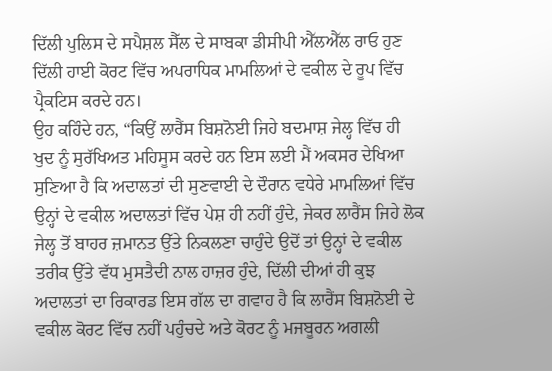ਦਿੱਲੀ ਪੁਲਿਸ ਦੇ ਸਪੈਸ਼ਲ ਸੈੱਲ ਦੇ ਸਾਬਕਾ ਡੀਸੀਪੀ ਐੱਲਐੱਲ ਰਾਓ ਹੁਣ ਦਿੱਲੀ ਹਾਈ ਕੋਰਟ ਵਿੱਚ ਅਪਰਾਧਿਕ ਮਾਮਲਿਆਂ ਦੇ ਵਕੀਲ ਦੇ ਰੂਪ ਵਿੱਚ ਪ੍ਰੈਕਟਿਸ ਕਰਦੇ ਹਨ।
ਉਹ ਕਹਿੰਦੇ ਹਨ, “ਕਿਉਂ ਲਾਰੈਂਸ ਬਿਸ਼ਨੋਈ ਜਿਹੇ ਬਦਮਾਸ਼ ਜੇਲ੍ਹ ਵਿੱਚ ਹੀ ਖੁਦ ਨੂੰ ਸੁਰੱਖਿਅਤ ਮਹਿਸੂਸ ਕਰਦੇ ਹਨ ਇਸ ਲਈ ਮੈਂ ਅਕਸਰ ਦੇਖਿਆ ਸੁਣਿਆ ਹੈ ਕਿ ਅਦਾਲਤਾਂ ਦੀ ਸੁਣਵਾਈ ਦੇ ਦੌਰਾਨ ਵਧੇਰੇ ਮਾਮਲਿਆਂ ਵਿੱਚ ਉਨ੍ਹਾਂ ਦੇ ਵਕੀਲ ਅਦਾਲਤਾਂ ਵਿੱਚ ਪੇਸ਼ ਹੀ ਨਹੀਂ ਹੁੰਦੇ, ਜੇਕਰ ਲਾਰੈਂਸ ਜਿਹੇ ਲੋਕ ਜੇਲ੍ਹ ਤੋਂ ਬਾਹਰ ਜ਼ਮਾਨਤ ਉੱਤੇ ਨਿਕਲਣਾ ਚਾਹੁੰਦੇ ਉਦੋਂ ਤਾਂ ਉਨ੍ਹਾਂ ਦੇ ਵਕੀਲ ਤਰੀਕ ਉੱਤੇ ਵੱਧ ਮੁਸਤੈਦੀ ਨਾਲ ਹਾਜ਼ਰ ਹੁੰਦੇ, ਦਿੱਲੀ ਦੀਆਂ ਹੀ ਕੁਝ ਅਦਾਲਤਾਂ ਦਾ ਰਿਕਾਰਡ ਇਸ ਗੱਲ ਦਾ ਗਵਾਹ ਹੈ ਕਿ ਲਾਰੈਂਸ ਬਿਸ਼ਨੋਈ ਦੇ ਵਕੀਲ ਕੋਰਟ ਵਿੱਚ ਨਹੀਂ ਪਹੁੰਚਦੇ ਅਤੇ ਕੋਰਟ ਨੂੰ ਮਜਬੂਰਨ ਅਗਲੀ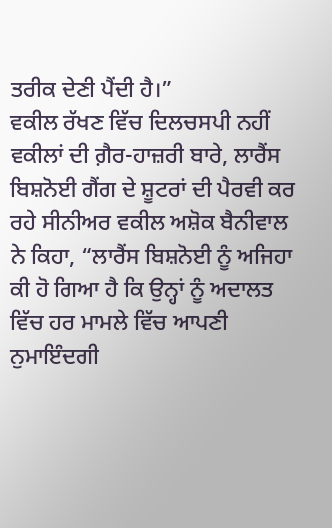ਤਰੀਕ ਦੇਣੀ ਪੈਂਦੀ ਹੈ।”
ਵਕੀਲ ਰੱਖਣ ਵਿੱਚ ਦਿਲਚਸਪੀ ਨਹੀਂ
ਵਕੀਲਾਂ ਦੀ ਗ਼ੈਰ-ਹਾਜ਼ਰੀ ਬਾਰੇ, ਲਾਰੈਂਸ ਬਿਸ਼ਨੋਈ ਗੈਂਗ ਦੇ ਸ਼ੂਟਰਾਂ ਦੀ ਪੈਰਵੀ ਕਰ ਰਹੇ ਸੀਨੀਅਰ ਵਕੀਲ ਅਸ਼ੋਕ ਬੈਨੀਵਾਲ ਨੇ ਕਿਹਾ, “ਲਾਰੈਂਸ ਬਿਸ਼ਨੋਈ ਨੂੰ ਅਜਿਹਾ ਕੀ ਹੋ ਗਿਆ ਹੈ ਕਿ ਉਨ੍ਹਾਂ ਨੂੰ ਅਦਾਲਤ ਵਿੱਚ ਹਰ ਮਾਮਲੇ ਵਿੱਚ ਆਪਣੀ ਨੁਮਾਇੰਦਗੀ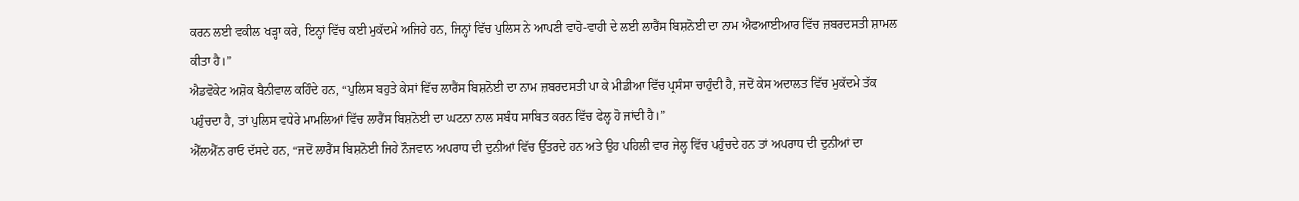ਕਰਨ ਲਈ ਵਕੀਲ ਖੜ੍ਹਾ ਕਰੇ, ਇਨ੍ਹਾਂ ਵਿੱਚ ਕਈ ਮੁਕੱਦਮੇ ਅਜਿਹੇ ਹਨ, ਜਿਨ੍ਹਾਂ ਵਿੱਚ ਪੁਲਿਸ ਨੇ ਆਪਣੀ ਵਾਹੋ-ਵਾਹੀ ਦੇ ਲਈ ਲਾਰੈਂਸ ਬਿਸ਼ਨੋਈ ਦਾ ਨਾਮ ਐਫਆਈਆਰ ਵਿੱਚ ਜ਼ਬਰਦਸਤੀ ਸ਼ਾਮਲ ਕੀਤਾ ਹੈ।”
ਐਡਵੋਕੇਟ ਅਸ਼ੋਕ ਬੈਨੀਵਾਲ ਕਹਿੰਦੇ ਹਨ, “ਪੁਲਿਸ ਬਹੁਤੇ ਕੇਸਾਂ ਵਿੱਚ ਲਾਰੈਂਸ ਬਿਸ਼ਨੋਈ ਦਾ ਨਾਮ ਜ਼ਬਰਦਸਤੀ ਪਾ ਕੇ ਮੀਡੀਆ ਵਿੱਚ ਪ੍ਰਸੰਸਾ ਚਾਹੁੰਦੀ ਹੈ, ਜਦੋਂ ਕੇਸ ਅਦਾਲਤ ਵਿੱਚ ਮੁਕੱਦਮੇ ਤੱਕ ਪਹੁੰਚਦਾ ਹੈ, ਤਾਂ ਪੁਲਿਸ ਵਧੇਰੇ ਮਾਮਲਿਆਂ ਵਿੱਚ ਲਾਰੈਂਸ ਬਿਸ਼ਨੋਈ ਦਾ ਘਟਨਾ ਨਾਲ ਸਬੰਧ ਸਾਬਿਤ ਕਰਨ ਵਿੱਚ ਫੇਲ੍ਹ ਹੋ ਜਾਂਦੀ ਹੈ।”
ਐੱਲਐੱਨ ਰਾਓ ਦੱਸਦੇ ਹਨ, “ਜਦੋਂ ਲਾਰੈਂਸ ਬਿਸ਼ਨੋਈ ਜਿਹੇ ਨੌਜਵਾਨ ਅਪਰਾਧ ਦੀ ਦੁਨੀਆਂ ਵਿੱਚ ਉੱਤਰਦੇ ਹਨ ਅਤੇ ਉਹ ਪਹਿਲੀ ਵਾਰ ਜੇਲ੍ਹ ਵਿੱਚ ਪਹੁੰਚਦੇ ਹਨ ਤਾਂ ਅਪਰਾਧ ਦੀ ਦੁਨੀਆਂ ਦਾ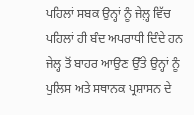ਪਹਿਲਾਂ ਸਬਕ ਉਨ੍ਹਾਂ ਨੂੰ ਜੇਲ਼੍ਹ ਵਿੱਚ ਪਹਿਲਾਂ ਹੀ ਬੰਦ ਅਪਰਾਧੀ ਦਿੰਦੇ ਹਨ ਜੇਲ੍ਹ ਤੋਂ ਬਾਹਰ ਆਉਣ ਉੱਤੇ ਉਨ੍ਹਾਂ ਨੂੰ ਪੁਲਿਸ ਅਤੇ ਸਥਾਨਕ ਪ੍ਰਸ਼ਾਸਨ ਦੇ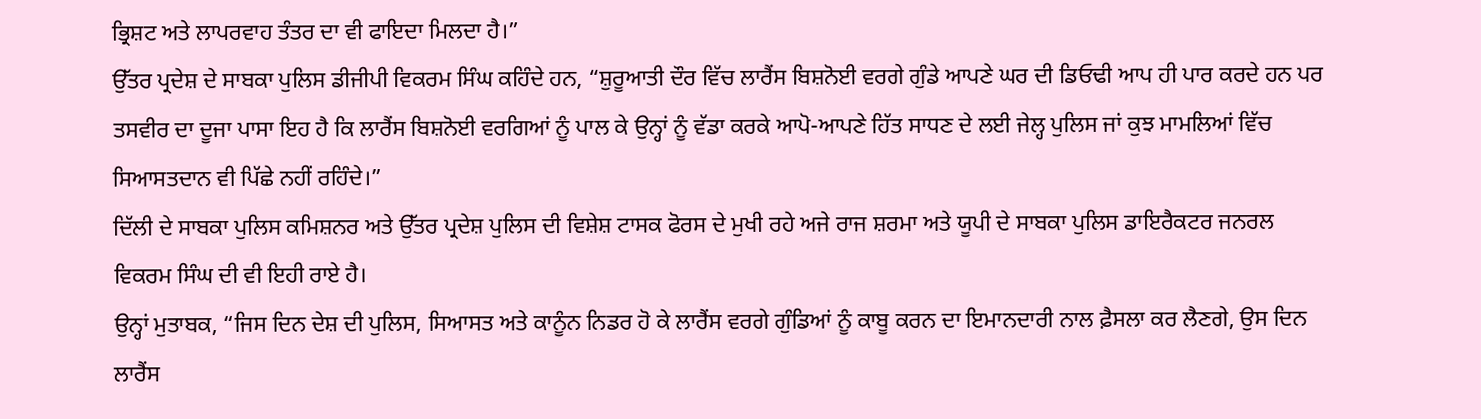ਭ੍ਰਿਸ਼ਟ ਅਤੇ ਲਾਪਰਵਾਹ ਤੰਤਰ ਦਾ ਵੀ ਫਾਇਦਾ ਮਿਲਦਾ ਹੈ।”
ਉੱਤਰ ਪ੍ਰਦੇਸ਼ ਦੇ ਸਾਬਕਾ ਪੁਲਿਸ ਡੀਜੀਪੀ ਵਿਕਰਮ ਸਿੰਘ ਕਹਿੰਦੇ ਹਨ, “ਸ਼ੁਰੂਆਤੀ ਦੌਰ ਵਿੱਚ ਲਾਰੈਂਸ ਬਿਸ਼ਨੋਈ ਵਰਗੇ ਗੁੰਡੇ ਆਪਣੇ ਘਰ ਦੀ ਡਿਓਢੀ ਆਪ ਹੀ ਪਾਰ ਕਰਦੇ ਹਨ ਪਰ ਤਸਵੀਰ ਦਾ ਦੂਜਾ ਪਾਸਾ ਇਹ ਹੈ ਕਿ ਲਾਰੈਂਸ ਬਿਸ਼ਨੋਈ ਵਰਗਿਆਂ ਨੂੰ ਪਾਲ ਕੇ ਉਨ੍ਹਾਂ ਨੂੰ ਵੱਡਾ ਕਰਕੇ ਆਪੋ-ਆਪਣੇ ਹਿੱਤ ਸਾਧਣ ਦੇ ਲਈ ਜੇਲ੍ਹ ਪੁਲਿਸ ਜਾਂ ਕੁਝ ਮਾਮਲਿਆਂ ਵਿੱਚ ਸਿਆਸਤਦਾਨ ਵੀ ਪਿੱਛੇ ਨਹੀਂ ਰਹਿੰਦੇ।”
ਦਿੱਲੀ ਦੇ ਸਾਬਕਾ ਪੁਲਿਸ ਕਮਿਸ਼ਨਰ ਅਤੇ ਉੱਤਰ ਪ੍ਰਦੇਸ਼ ਪੁਲਿਸ ਦੀ ਵਿਸ਼ੇਸ਼ ਟਾਸਕ ਫੋਰਸ ਦੇ ਮੁਖੀ ਰਹੇ ਅਜੇ ਰਾਜ ਸ਼ਰਮਾ ਅਤੇ ਯੂਪੀ ਦੇ ਸਾਬਕਾ ਪੁਲਿਸ ਡਾਇਰੈਕਟਰ ਜਨਰਲ ਵਿਕਰਮ ਸਿੰਘ ਦੀ ਵੀ ਇਹੀ ਰਾਏ ਹੈ।
ਉਨ੍ਹਾਂ ਮੁਤਾਬਕ, “ਜਿਸ ਦਿਨ ਦੇਸ਼ ਦੀ ਪੁਲਿਸ, ਸਿਆਸਤ ਅਤੇ ਕਾਨੂੰਨ ਨਿਡਰ ਹੋ ਕੇ ਲਾਰੈਂਸ ਵਰਗੇ ਗੁੰਡਿਆਂ ਨੂੰ ਕਾਬੂ ਕਰਨ ਦਾ ਇਮਾਨਦਾਰੀ ਨਾਲ ਫ਼ੈਸਲਾ ਕਰ ਲੈਣਗੇ, ਉਸ ਦਿਨ ਲਾਰੈਂਸ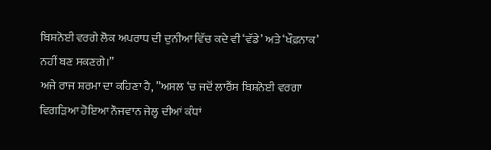ਬਿਸ਼ਨੋਈ ਵਰਗੇ ਲੋਕ ਅਪਰਾਧ ਦੀ ਦੁਨੀਆ ਵਿੱਚ ਕਦੇ ਵੀ ‘ਵੱਡੇ’ ਅਤੇ ‘ਖੌਫ਼ਨਾਕ’ ਨਹੀਂ ਬਣ ਸਕਣਗੇ।”
ਅਜੇ ਰਾਜ ਸ਼ਰਮਾ ਦਾ ਕਹਿਣਾ ਹੈ, ”ਅਸਲ ‘ਚ ਜਦੋਂ ਲਾਰੈਂਸ ਬਿਸ਼ਨੋਈ ਵਰਗਾ ਵਿਗੜਿਆ ਹੋਇਆ ਨੌਜਵਾਨ ਜੇਲ੍ਹ ਦੀਆਂ ਕੰਧਾਂ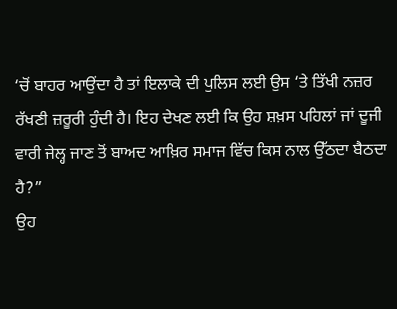‘ਚੋਂ ਬਾਹਰ ਆਉਂਦਾ ਹੈ ਤਾਂ ਇਲਾਕੇ ਦੀ ਪੁਲਿਸ ਲਈ ਉਸ ‘ਤੇ ਤਿੱਖੀ ਨਜ਼ਰ ਰੱਖਣੀ ਜ਼ਰੂਰੀ ਹੁੰਦੀ ਹੈ। ਇਹ ਦੇਖਣ ਲਈ ਕਿ ਉਹ ਸ਼ਖ਼ਸ ਪਹਿਲਾਂ ਜਾਂ ਦੂਜੀ ਵਾਰੀ ਜੇਲ੍ਹ ਜਾਣ ਤੋਂ ਬਾਅਦ ਆਖ਼ਿਰ ਸਮਾਜ ਵਿੱਚ ਕਿਸ ਨਾਲ ਉੱਠਦਾ ਬੈਠਦਾ ਹੈ?”
ਉਹ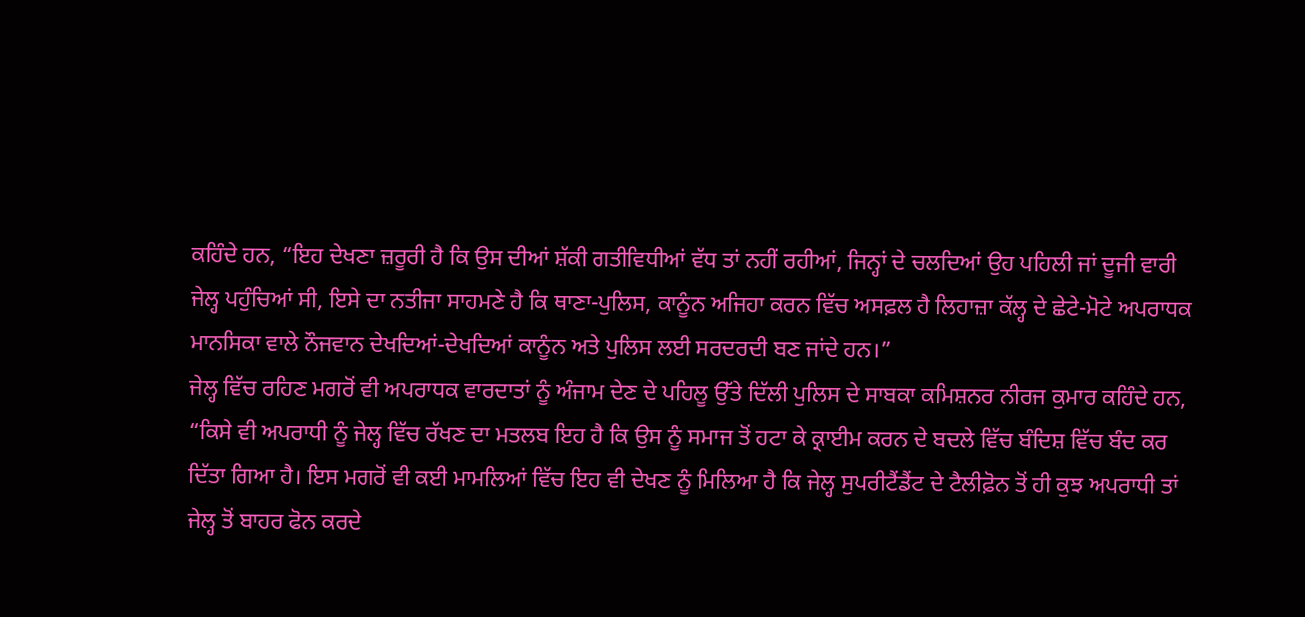ਕਹਿੰਦੇ ਹਨ, “ਇਹ ਦੇਖਣਾ ਜ਼ਰੂਰੀ ਹੈ ਕਿ ਉਸ ਦੀਆਂ ਸ਼ੱਕੀ ਗਤੀਵਿਧੀਆਂ ਵੱਧ ਤਾਂ ਨਹੀਂ ਰਹੀਆਂ, ਜਿਨ੍ਹਾਂ ਦੇ ਚਲਦਿਆਂ ਉਹ ਪਹਿਲੀ ਜਾਂ ਦੂਜੀ ਵਾਰੀ ਜੇਲ੍ਹ ਪਹੁੰਚਿਆਂ ਸੀ, ਇਸੇ ਦਾ ਨਤੀਜਾ ਸਾਹਮਣੇ ਹੈ ਕਿ ਥਾਣਾ-ਪੁਲਿਸ, ਕਾਨੂੰਨ ਅਜਿਹਾ ਕਰਨ ਵਿੱਚ ਅਸਫ਼ਲ ਹੈ ਲਿਹਾਜ਼ਾ ਕੱਲ੍ਹ ਦੇ ਛੇਟੇ-ਮੋਟੇ ਅਪਰਾਧਕ ਮਾਨਸਿਕਾ ਵਾਲੇ ਨੌਜਵਾਨ ਦੇਖਦਿਆਂ-ਦੇਖਦਿਆਂ ਕਾਨੂੰਨ ਅਤੇ ਪੁਲਿਸ ਲਈ ਸਰਦਰਦੀ ਬਣ ਜਾਂਦੇ ਹਨ।”
ਜੇਲ੍ਹ ਵਿੱਚ ਰਹਿਣ ਮਗਰੋਂ ਵੀ ਅਪਰਾਧਕ ਵਾਰਦਾਤਾਂ ਨੂੰ ਅੰਜਾਮ ਦੇਣ ਦੇ ਪਹਿਲੂ ਉੱਤੇ ਦਿੱਲੀ ਪੁਲਿਸ ਦੇ ਸਾਬਕਾ ਕਮਿਸ਼ਨਰ ਨੀਰਜ ਕੁਮਾਰ ਕਹਿੰਦੇ ਹਨ, “ਕਿਸੇ ਵੀ ਅਪਰਾਧੀ ਨੂੰ ਜੇਲ੍ਹ ਵਿੱਚ ਰੱਖਣ ਦਾ ਮਤਲਬ ਇਹ ਹੈ ਕਿ ਉਸ ਨੂੰ ਸਮਾਜ ਤੋਂ ਹਟਾ ਕੇ ਕ੍ਰਾਈਮ ਕਰਨ ਦੇ ਬਦਲੇ ਵਿੱਚ ਬੰਦਿਸ਼ ਵਿੱਚ ਬੰਦ ਕਰ ਦਿੱਤਾ ਗਿਆ ਹੈ। ਇਸ ਮਗਰੋਂ ਵੀ ਕਈ ਮਾਮਲਿਆਂ ਵਿੱਚ ਇਹ ਵੀ ਦੇਖਣ ਨੂੰ ਮਿਲਿਆ ਹੈ ਕਿ ਜੇਲ੍ਹ ਸੁਪਰੀਟੈਂਡੈਂਟ ਦੇ ਟੈਲੀਫ਼ੋਨ ਤੋਂ ਹੀ ਕੁਝ ਅਪਰਾਧੀ ਤਾਂ ਜੇਲ੍ਹ ਤੋਂ ਬਾਹਰ ਫੋਨ ਕਰਦੇ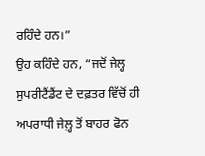ਰਹਿੰਦੇ ਹਨ।”
ਉਹ ਕਹਿੰਦੇ ਹਨ, “ਜਦੋਂ ਜੇਲ੍ਹ ਸੁਪਰੀਟੈਂਡੈਂਟ ਦੇ ਦਫ਼ਤਰ ਵਿੱਚੋਂ ਹੀ ਅਪਰਾਧੀ ਜੇਲ਼੍ਹ ਤੋਂ ਬਾਹਰ ਫੋਨ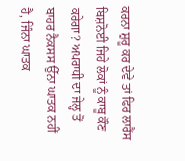ਕਰਨਾ ਸ਼ੁਰੂ ਕਰ ਦੇਵੇ ਤਾਂ ਫਿਰ ਲਾਰੈਂਸ ਬਿਸ਼ਨੋਈ ਜਿਹੇ ਲੋਕਾਂ ਨੂੰ ਕਾਬੂ ਕੌਣ ਕਰੇਗਾ? ਅਪਰਾਧੀ ਦਾ ਜੇਲ੍ਹ ਤੋਂ ਬਾਹਰ ਨੈਕਸਸ ਉੱਨਾ ਘਾਤਕ ਨਹੀਂ ਹੈ, ਜਿੰਨਾ ਘਾਤਕ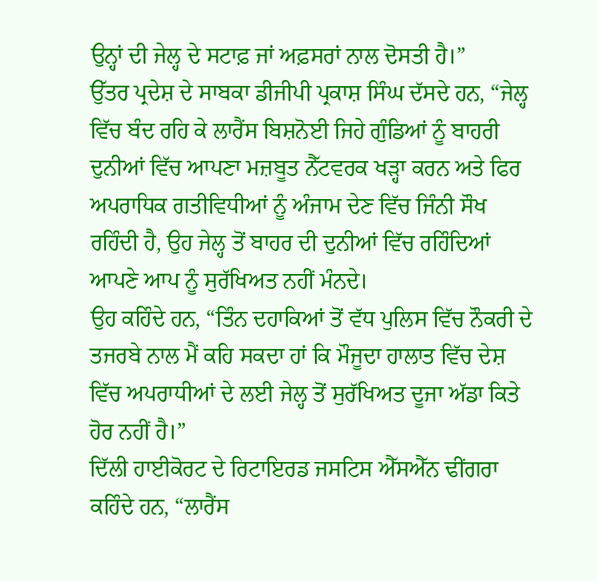ਉਨ੍ਹਾਂ ਦੀ ਜੇਲ੍ਹ ਦੇ ਸਟਾਫ਼ ਜਾਂ ਅਫ਼ਸਰਾਂ ਨਾਲ ਦੋਸਤੀ ਹੈ।”
ਉੱਤਰ ਪ੍ਰਦੇਸ਼ ਦੇ ਸਾਬਕਾ ਡੀਜੀਪੀ ਪ੍ਰਕਾਸ਼ ਸਿੰਘ ਦੱਸਦੇ ਹਨ, “ਜੇਲ੍ਹ ਵਿੱਚ ਬੰਦ ਰਹਿ ਕੇ ਲਾਰੈਂਸ ਬਿਸ਼ਨੋਈ ਜਿਹੇ ਗੁੰਡਿਆਂ ਨੂੰ ਬਾਹਰੀ ਦੁਨੀਆਂ ਵਿੱਚ ਆਪਣਾ ਮਜ਼ਬੂਤ ਨੈੱਟਵਰਕ ਖੜ੍ਹਾ ਕਰਨ ਅਤੇ ਫਿਰ ਅਪਰਾਧਿਕ ਗਤੀਵਿਧੀਆਂ ਨੂੰ ਅੰਜਾਮ ਦੇਣ ਵਿੱਚ ਜਿੰਨੀ ਸੌਖ ਰਹਿੰਦੀ ਹੈ, ਉਹ ਜੇਲ੍ਹ ਤੋਂ ਬਾਹਰ ਦੀ ਦੁਨੀਆਂ ਵਿੱਚ ਰਹਿੰਦਿਆਂ ਆਪਣੇ ਆਪ ਨੂੰ ਸੁਰੱਖਿਅਤ ਨਹੀਂ ਮੰਨਦੇ।
ਉਹ ਕਹਿੰਦੇ ਹਨ, “ਤਿੰਨ ਦਹਾਕਿਆਂ ਤੋਂ ਵੱਧ ਪੁਲਿਸ ਵਿੱਚ ਨੌਕਰੀ ਦੇ ਤਜਰਬੇ ਨਾਲ ਮੈਂ ਕਹਿ ਸਕਦਾ ਹਾਂ ਕਿ ਮੌਜੂਦਾ ਹਾਲਾਤ ਵਿੱਚ ਦੇਸ਼ ਵਿੱਚ ਅਪਰਾਧੀਆਂ ਦੇ ਲਈ ਜੇਲ੍ਹ ਤੋਂ ਸੁਰੱਖਿਅਤ ਦੂਜਾ ਅੱਡਾ ਕਿਤੇ ਹੋਰ ਨਹੀਂ ਹੈ।”
ਦਿੱਲੀ ਹਾਈਕੋਰਟ ਦੇ ਰਿਟਾਇਰਡ ਜਸਟਿਸ ਐੱਸਐੱਨ ਢੀਂਗਰਾ ਕਹਿੰਦੇ ਹਨ, “ਲਾਰੈਂਸ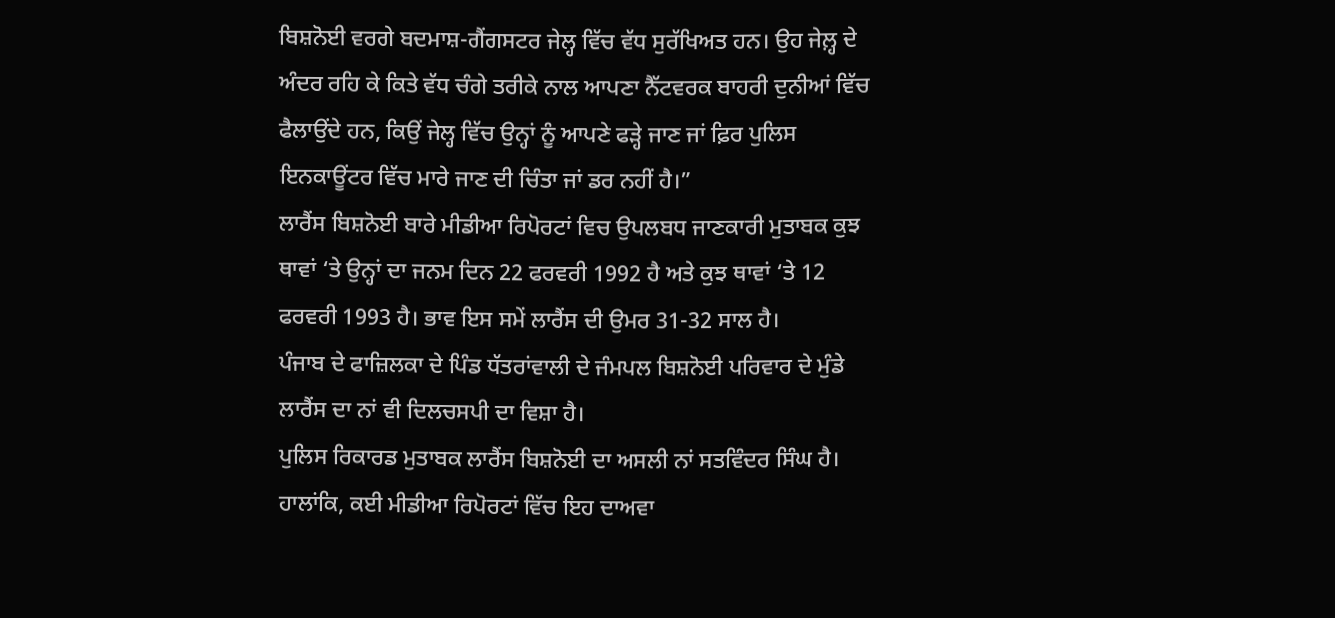ਬਿਸ਼ਨੋਈ ਵਰਗੇ ਬਦਮਾਸ਼-ਗੈਂਗਸਟਰ ਜੇਲ੍ਹ ਵਿੱਚ ਵੱਧ ਸੁਰੱਖਿਅਤ ਹਨ। ਉਹ ਜੇਲ਼੍ਹ ਦੇ ਅੰਦਰ ਰਹਿ ਕੇ ਕਿਤੇ ਵੱਧ ਚੰਗੇ ਤਰੀਕੇ ਨਾਲ ਆਪਣਾ ਨੈੱਟਵਰਕ ਬਾਹਰੀ ਦੁਨੀਆਂ ਵਿੱਚ ਫੈਲਾਉਂਦੇ ਹਨ, ਕਿਉਂ ਜੇਲ੍ਹ ਵਿੱਚ ਉਨ੍ਹਾਂ ਨੂੰ ਆਪਣੇ ਫੜ੍ਹੇ ਜਾਣ ਜਾਂ ਫ਼ਿਰ ਪੁਲਿਸ ਇਨਕਾਊਂਟਰ ਵਿੱਚ ਮਾਰੇ ਜਾਣ ਦੀ ਚਿੰਤਾ ਜਾਂ ਡਰ ਨਹੀਂ ਹੈ।”
ਲਾਰੈਂਸ ਬਿਸ਼ਨੋਈ ਬਾਰੇ ਮੀਡੀਆ ਰਿਪੋਰਟਾਂ ਵਿਚ ਉਪਲਬਧ ਜਾਣਕਾਰੀ ਮੁਤਾਬਕ ਕੁਝ ਥਾਵਾਂ ‘ਤੇ ਉਨ੍ਹਾਂ ਦਾ ਜਨਮ ਦਿਨ 22 ਫਰਵਰੀ 1992 ਹੈ ਅਤੇ ਕੁਝ ਥਾਵਾਂ ‘ਤੇ 12 ਫਰਵਰੀ 1993 ਹੈ। ਭਾਵ ਇਸ ਸਮੇਂ ਲਾਰੈਂਸ ਦੀ ਉਮਰ 31-32 ਸਾਲ ਹੈ।
ਪੰਜਾਬ ਦੇ ਫਾਜ਼ਿਲਕਾ ਦੇ ਪਿੰਡ ਧੱਤਰਾਂਵਾਲੀ ਦੇ ਜੰਮਪਲ ਬਿਸ਼ਨੋਈ ਪਰਿਵਾਰ ਦੇ ਮੁੰਡੇ ਲਾਰੈਂਸ ਦਾ ਨਾਂ ਵੀ ਦਿਲਚਸਪੀ ਦਾ ਵਿਸ਼ਾ ਹੈ।
ਪੁਲਿਸ ਰਿਕਾਰਡ ਮੁਤਾਬਕ ਲਾਰੈਂਸ ਬਿਸ਼ਨੋਈ ਦਾ ਅਸਲੀ ਨਾਂ ਸਤਵਿੰਦਰ ਸਿੰਘ ਹੈ।
ਹਾਲਾਂਕਿ, ਕਈ ਮੀਡੀਆ ਰਿਪੋਰਟਾਂ ਵਿੱਚ ਇਹ ਦਾਅਵਾ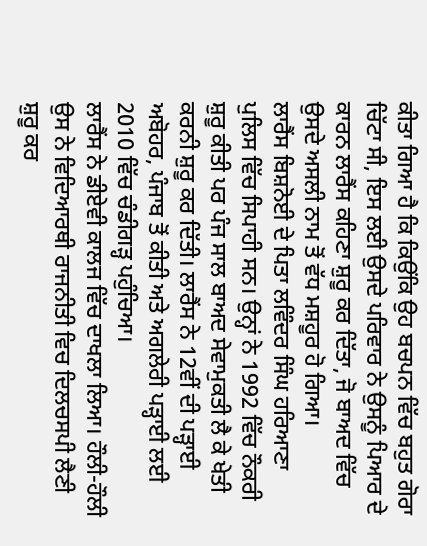ਕੀਤਾ ਗਿਆ ਹੈ ਕਿ ਕਿਉਂਕਿ ਉਹ ਬਚਪਨ ਵਿੱਚ ਬਹੁਤ ਗੋਰਾ ਚਿੱਟਾ ਸੀ, ਇਸ ਲਈ ਉਸਦੇ ਪਰਿਵਾਰ ਨੇ ਉਸਨੂੰ ਪਿਆਰ ਦੇ ਕਾਰਨ ਲਾਰੈਂਸ ਕਹਿਣਾ ਸ਼ੁਰੂ ਕਰ ਦਿੱਤਾ, ਜੋ ਬਾਅਦ ਵਿੱਚ ਉਸਦੇ ਅਸਲੀ ਨਾਮ ਤੋਂ ਵੱਧ ਮਸ਼ਹੂਰ ਹੋ ਗਿਆ।
ਲਾਰੈਂਸ ਬਿਸ਼ਨੋਈ ਦੇ ਪਿਤਾ ਲਵਿੰਦਰ ਸਿੰਘ ਹਰਿਆਣਾ ਪੁਲਿਸ ਵਿੱਚ ਸਿਪਾਹੀ ਸਨ। ਉਨ੍ਹਾਂ ਨੇ 1992 ਵਿੱਚ ਨੌਕਰੀ ਸ਼ੁਰੂ ਕੀਤੀ ਪਰ ਪੰਜ ਸਾਲ ਬਾਅਦ ਸੇਵਾਮੁਕਤੀ ਲੈ ਕੇ ਖੇਤੀ ਕਰਨੀ ਸ਼ੁਰੂ ਕਰ ਦਿੱਤੀ। ਲਾਰੈਂਸ ਨੇ 12ਵੀਂ ਦੀ ਪੜ੍ਹਾਈ ਅਬੋਹਰ, ਪੰਜਾਬ ਤੋਂ ਕੀਤੀ ਅਤੇ ਅਗਲੇਰੀ ਪੜ੍ਹਾਈ ਲਈ 2010 ਵਿੱਚ ਚੰਡੀਗੜ੍ਹ ਪਹੁੰਚਿਆ।
ਲਾਰੈਂਸ ਨੇ ਡੀਏਵੀ ਕਾਲਜ ਵਿੱਚ ਦਾਖਲਾ ਲਿਆ। ਹੌਲੀ-ਹੌਲੀ ਉਸ ਨੇ ਵਿਦਿਆਰਥੀ ਰਾਜਨੀਤੀ ਵਿਚ ਦਿਲਚਸਪੀ ਲੈਣੀ ਸ਼ੁਰੂ ਕਰ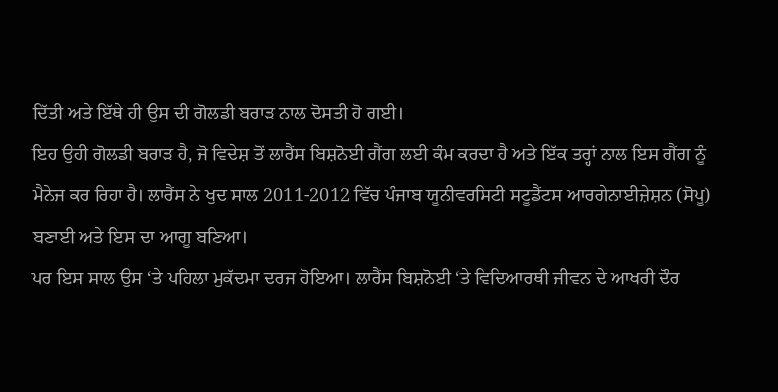ਦਿੱਤੀ ਅਤੇ ਇੱਥੇ ਹੀ ਉਸ ਦੀ ਗੋਲਡੀ ਬਰਾੜ ਨਾਲ ਦੋਸਤੀ ਹੋ ਗਈ।
ਇਹ ਉਹੀ ਗੋਲਡੀ ਬਰਾੜ ਹੈ, ਜੋ ਵਿਦੇਸ਼ ਤੋਂ ਲਾਰੈਂਸ ਬਿਸ਼ਨੋਈ ਗੈਂਗ ਲਈ ਕੰਮ ਕਰਦਾ ਹੈ ਅਤੇ ਇੱਕ ਤਰ੍ਹਾਂ ਨਾਲ ਇਸ ਗੈਂਗ ਨੂੰ ਮੈਨੇਜ ਕਰ ਰਿਹਾ ਹੈ। ਲਾਰੈਂਸ ਨੇ ਖੁਦ ਸਾਲ 2011-2012 ਵਿੱਚ ਪੰਜਾਬ ਯੂਨੀਵਰਸਿਟੀ ਸਟੂਡੈਂਟਸ ਆਰਗੇਨਾਈਜ਼ੇਸ਼ਨ (ਸੋਪੂ) ਬਣਾਈ ਅਤੇ ਇਸ ਦਾ ਆਗੂ ਬਣਿਆ।
ਪਰ ਇਸ ਸਾਲ ਉਸ ‘ਤੇ ਪਹਿਲਾ ਮੁਕੱਦਮਾ ਦਰਜ ਹੋਇਆ। ਲਾਰੈਂਸ ਬਿਸ਼ਨੋਈ ‘ਤੇ ਵਿਦਿਆਰਥੀ ਜੀਵਨ ਦੇ ਆਖਰੀ ਦੌਰ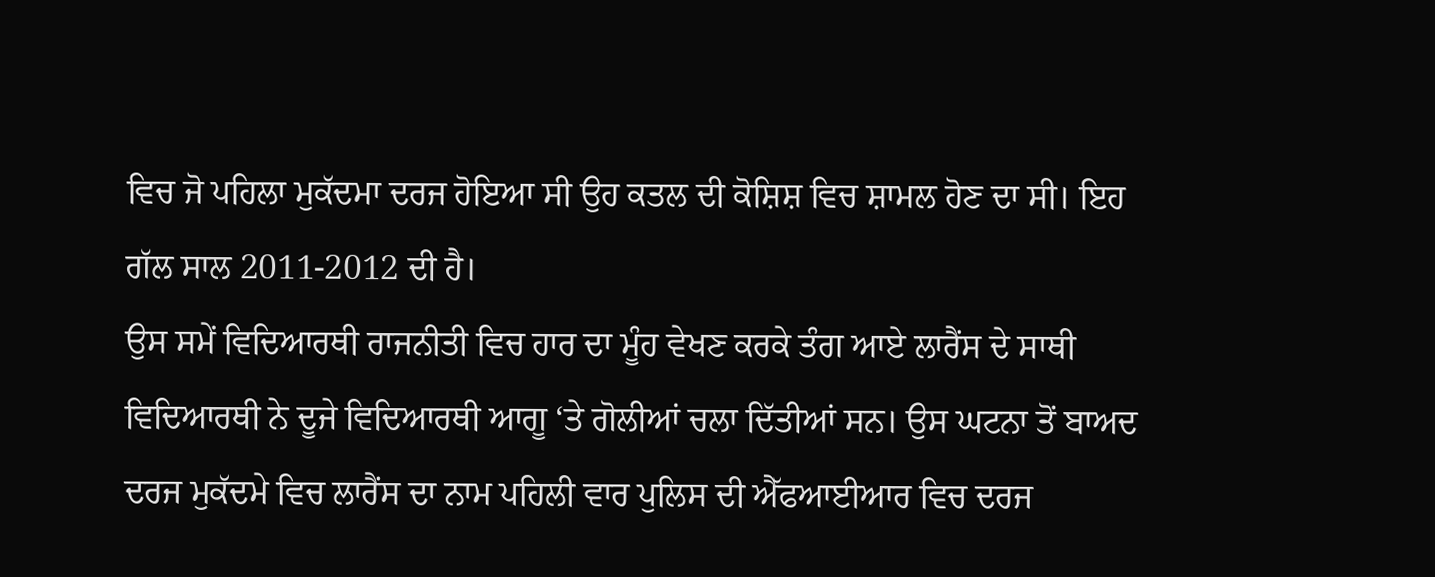ਵਿਚ ਜੋ ਪਹਿਲਾ ਮੁਕੱਦਮਾ ਦਰਜ ਹੋਇਆ ਸੀ ਉਹ ਕਤਲ ਦੀ ਕੋਸ਼ਿਸ਼ ਵਿਚ ਸ਼ਾਮਲ ਹੋਣ ਦਾ ਸੀ। ਇਹ ਗੱਲ ਸਾਲ 2011-2012 ਦੀ ਹੈ।
ਉਸ ਸਮੇਂ ਵਿਦਿਆਰਥੀ ਰਾਜਨੀਤੀ ਵਿਚ ਹਾਰ ਦਾ ਮੂੰਹ ਵੇਖਣ ਕਰਕੇ ਤੰਗ ਆਏ ਲਾਰੈਂਸ ਦੇ ਸਾਥੀ ਵਿਦਿਆਰਥੀ ਨੇ ਦੂਜੇ ਵਿਦਿਆਰਥੀ ਆਗੂ ‘ਤੇ ਗੋਲੀਆਂ ਚਲਾ ਦਿੱਤੀਆਂ ਸਨ। ਉਸ ਘਟਨਾ ਤੋਂ ਬਾਅਦ ਦਰਜ ਮੁਕੱਦਮੇ ਵਿਚ ਲਾਰੈਂਸ ਦਾ ਨਾਮ ਪਹਿਲੀ ਵਾਰ ਪੁਲਿਸ ਦੀ ਐੱਫਆਈਆਰ ਵਿਚ ਦਰਜ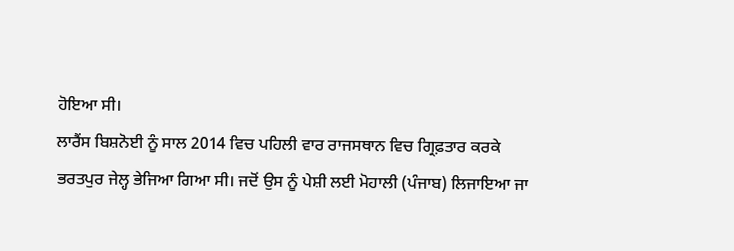ਹੋਇਆ ਸੀ।
ਲਾਰੈਂਸ ਬਿਸ਼ਨੋਈ ਨੂੰ ਸਾਲ 2014 ਵਿਚ ਪਹਿਲੀ ਵਾਰ ਰਾਜਸਥਾਨ ਵਿਚ ਗ੍ਰਿਫ਼ਤਾਰ ਕਰਕੇ ਭਰਤਪੁਰ ਜੇਲ੍ਹ ਭੇਜਿਆ ਗਿਆ ਸੀ। ਜਦੋਂ ਉਸ ਨੂੰ ਪੇਸ਼ੀ ਲਈ ਮੋਹਾਲੀ (ਪੰਜਾਬ) ਲਿਜਾਇਆ ਜਾ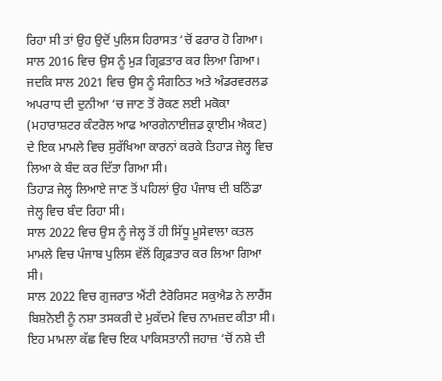ਰਿਹਾ ਸੀ ਤਾਂ ਉਹ ਉਦੋਂ ਪੁਲਿਸ ਹਿਰਾਸਤ ‘ਚੋਂ ਫਰਾਰ ਹੋ ਗਿਆ।
ਸਾਲ 2016 ਵਿਚ ਉਸ ਨੂੰ ਮੁੜ ਗ੍ਰਿਫ਼ਤਾਰ ਕਰ ਲਿਆ ਗਿਆ। ਜਦਕਿ ਸਾਲ 2021 ਵਿਚ ਉਸ ਨੂੰ ਸੰਗਠਿਤ ਅਤੇ ਅੰਡਰਵਰਲਡ ਅਪਰਾਧ ਦੀ ਦੁਨੀਆ ‘ਚ ਜਾਣ ਤੋਂ ਰੋਕਣ ਲਈ ਮਕੋਕਾ (ਮਹਾਰਾਸ਼ਟਰ ਕੰਟਰੋਲ ਆਫ ਆਰਗੇਨਾਈਜ਼ਡ ਕ੍ਰਾਈਮ ਐਕਟ) ਦੇ ਇਕ ਮਾਮਲੇ ਵਿਚ ਸੁਰੱਖਿਆ ਕਾਰਨਾਂ ਕਰਕੇ ਤਿਹਾੜ ਜੇਲ੍ਹ ਵਿਚ ਲਿਆ ਕੇ ਬੰਦ ਕਰ ਦਿੱਤਾ ਗਿਆ ਸੀ।
ਤਿਹਾੜ ਜੇਲ੍ਹ ਲਿਆਏ ਜਾਣ ਤੋਂ ਪਹਿਲਾਂ ਉਹ ਪੰਜਾਬ ਦੀ ਬਠਿੰਡਾ ਜੇਲ੍ਹ ਵਿਚ ਬੰਦ ਰਿਹਾ ਸੀ।
ਸਾਲ 2022 ਵਿਚ ਉਸ ਨੂੰ ਜੇਲ੍ਹ ਤੋਂ ਹੀ ਸਿੱਧੂ ਮੂਸੇਵਾਲਾ ਕਤਲ ਮਾਮਲੇ ਵਿਚ ਪੰਜਾਬ ਪੁਲਿਸ ਵੱਲੋਂ ਗ੍ਰਿਫ਼ਤਾਰ ਕਰ ਲਿਆ ਗਿਆ ਸੀ।
ਸਾਲ 2022 ਵਿਚ ਗੁਜਰਾਤ ਐਂਟੀ ਟੈਰੋਰਿਸਟ ਸਕੁਐਡ ਨੇ ਲਾਰੈਂਸ ਬਿਸ਼ਨੋਈ ਨੂੰ ਨਸ਼ਾ ਤਸਕਰੀ ਦੇ ਮੁਕੱਦਮੇ ਵਿਚ ਨਾਮਜ਼ਦ ਕੀਤਾ ਸੀ। ਇਹ ਮਾਮਲਾ ਕੱਛ ਵਿਚ ਇਕ ਪਾਕਿਸਤਾਨੀ ਜਹਾਜ਼ ‘ਚੋਂ ਨਸ਼ੇ ਦੀ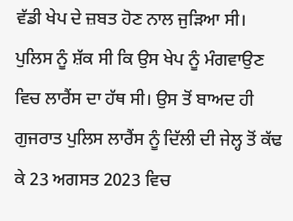ਵੱਡੀ ਖੇਪ ਦੇ ਜ਼ਬਤ ਹੋਣ ਨਾਲ ਜੁੜਿਆ ਸੀ।
ਪੁਲਿਸ ਨੂੰ ਸ਼ੱਕ ਸੀ ਕਿ ਉਸ ਖੇਪ ਨੂੰ ਮੰਗਵਾਉਣ ਵਿਚ ਲਾਰੈਂਸ ਦਾ ਹੱਥ ਸੀ। ਉਸ ਤੋਂ ਬਾਅਦ ਹੀ ਗੁਜਰਾਤ ਪੁਲਿਸ ਲਾਰੈਂਸ ਨੂੰ ਦਿੱਲੀ ਦੀ ਜੇਲ੍ਹ ਤੋਂ ਕੱਢ ਕੇ 23 ਅਗਸਤ 2023 ਵਿਚ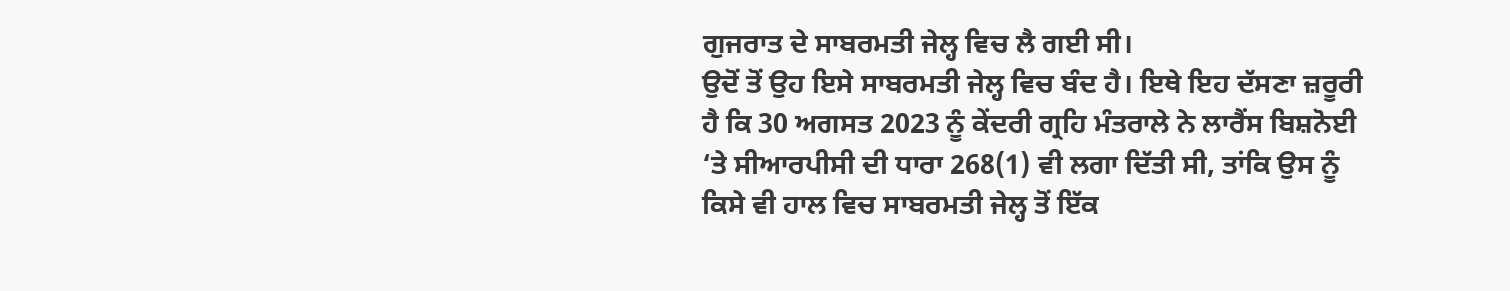ਗੁਜਰਾਤ ਦੇ ਸਾਬਰਮਤੀ ਜੇਲ੍ਹ ਵਿਚ ਲੈ ਗਈ ਸੀ।
ਉਦੋਂ ਤੋਂ ਉਹ ਇਸੇ ਸਾਬਰਮਤੀ ਜੇਲ੍ਹ ਵਿਚ ਬੰਦ ਹੈ। ਇਥੇ ਇਹ ਦੱਸਣਾ ਜ਼ਰੂਰੀ ਹੈ ਕਿ 30 ਅਗਸਤ 2023 ਨੂੰ ਕੇਂਦਰੀ ਗ੍ਰਹਿ ਮੰਤਰਾਲੇ ਨੇ ਲਾਰੈਂਸ ਬਿਸ਼ਨੋਈ ‘ਤੇ ਸੀਆਰਪੀਸੀ ਦੀ ਧਾਰਾ 268(1) ਵੀ ਲਗਾ ਦਿੱਤੀ ਸੀ, ਤਾਂਕਿ ਉਸ ਨੂੰ ਕਿਸੇ ਵੀ ਹਾਲ ਵਿਚ ਸਾਬਰਮਤੀ ਜੇਲ੍ਹ ਤੋਂ ਇੱਕ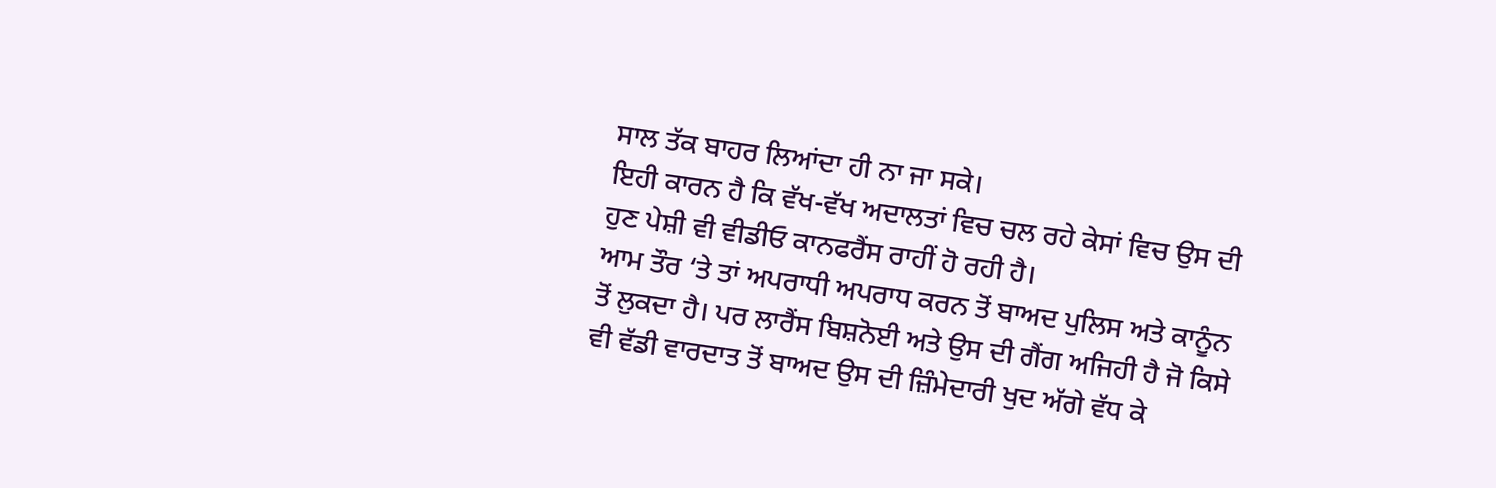ਸਾਲ ਤੱਕ ਬਾਹਰ ਲਿਆਂਦਾ ਹੀ ਨਾ ਜਾ ਸਕੇ।
ਇਹੀ ਕਾਰਨ ਹੈ ਕਿ ਵੱਖ-ਵੱਖ ਅਦਾਲਤਾਂ ਵਿਚ ਚਲ ਰਹੇ ਕੇਸਾਂ ਵਿਚ ਉਸ ਦੀ ਹੁਣ ਪੇਸ਼ੀ ਵੀ ਵੀਡੀਓ ਕਾਨਫਰੈਂਸ ਰਾਹੀਂ ਹੋ ਰਹੀ ਹੈ।
ਆਮ ਤੌਰ ‘ਤੇ ਤਾਂ ਅਪਰਾਧੀ ਅਪਰਾਧ ਕਰਨ ਤੋਂ ਬਾਅਦ ਪੁਲਿਸ ਅਤੇ ਕਾਨੂੰਨ ਤੋਂ ਲੁਕਦਾ ਹੈ। ਪਰ ਲਾਰੈਂਸ ਬਿਸ਼ਨੋਈ ਅਤੇ ਉਸ ਦੀ ਗੈਂਗ ਅਜਿਹੀ ਹੈ ਜੋ ਕਿਸੇ ਵੀ ਵੱਡੀ ਵਾਰਦਾਤ ਤੋਂ ਬਾਅਦ ਉਸ ਦੀ ਜ਼ਿੰਮੇਦਾਰੀ ਖੁਦ ਅੱਗੇ ਵੱਧ ਕੇ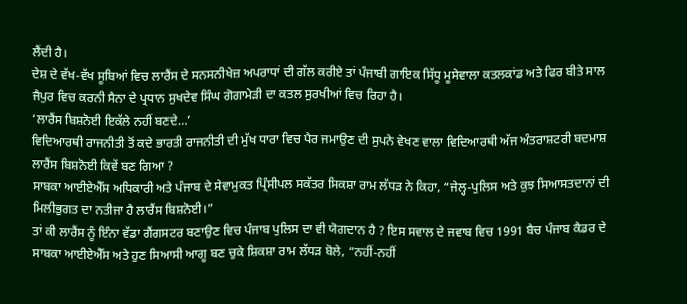ਲੈਂਦੀ ਹੈ।
ਦੇਸ਼ ਦੇ ਵੱਖ-ਵੱਖ ਸੂਬਿਆਂ ਵਿਚ ਲਾਰੈਂਸ ਦੇ ਸਨਸਨੀਖੇਜ਼ ਅਪਰਾਧਾਂ ਦੀ ਗੱਲ ਕਰੀਏ ਤਾਂ ਪੰਜਾਬੀ ਗਾਇਕ ਸਿੱਧੂ ਮੂਸੇਵਾਲਾ ਕਤਲਕਾਂਡ ਅਤੇ ਫਿਰ ਬੀਤੇ ਸਾਲ ਜੈਪੁਰ ਵਿਚ ਕਰਨੀ ਸੈਨਾ ਦੇ ਪ੍ਰਧਾਨ ਸੁਖਦੇਵ ਸਿੰਘ ਗੋਗਾਮੇੜੀ ਦਾ ਕਤਲ ਸੁਰਖੀਆਂ ਵਿਚ ਰਿਹਾ ਹੈ।
‘ਲਾਰੈਂਸ ਬਿਸ਼ਨੋਈ ਇਕੱਲੇ ਨਹੀਂ ਬਣਦੇ…’
ਵਿਦਿਆਰਥੀ ਰਾਜਨੀਤੀ ਤੋਂ ਕਦੇ ਭਾਰਤੀ ਰਾਜਨੀਤੀ ਦੀ ਮੁੱਖ ਧਾਰਾ ਵਿਚ ਪੈਰ ਜਮਾਉਣ ਦੀ ਸੁਪਨੇ ਵੇਖਣ ਵਾਲਾ ਵਿਦਿਆਰਥੀ ਅੱਜ ਅੰਤਰਾਸ਼ਟਰੀ ਬਦਮਾਸ਼ ਲਾਰੈਂਸ ਬਿਸ਼ਨੋਈ ਕਿਵੇਂ ਬਣ ਗਿਆ ?
ਸਾਬਕਾ ਆਈਏਐੱਸ ਅਧਿਕਾਰੀ ਅਤੇ ਪੰਜਾਬ ਦੇ ਸੇਵਾਮੁਕਤ ਪ੍ਰਿੰਸੀਪਲ ਸਕੱਤਰ ਸਿਕਸ਼ਾ ਰਾਮ ਲੱਧੜ ਨੇ ਕਿਹਾ, “ਜੇਲ੍ਹ-ਪੁਲਿਸ ਅਤੇ ਕੁਝ ਸਿਆਸਤਦਾਨਾਂ ਦੀ ਮਿਲੀਭੁਗਤ ਦਾ ਨਤੀਜਾ ਹੈ ਲਾਰੈਂਸ ਬਿਸ਼ਨੋਈ।”
ਤਾਂ ਕੀ ਲਾਰੈਂਸ ਨੂੰ ਇੰਨਾ ਵੱਡਾ ਗੈਂਗਸਟਰ ਬਣਾਉਣ ਵਿਚ ਪੰਜਾਬ ਪੁਲਿਸ ਦਾ ਵੀ ਯੋਗਦਾਨ ਹੈ ? ਇਸ ਸਵਾਲ ਦੇ ਜਵਾਬ ਵਿਚ 1991 ਬੈਚ ਪੰਜਾਬ ਕੈਡਰ ਦੇ ਸਾਬਕਾ ਆਈਏਐੱਸ ਅਤੇ ਹੁਣ ਸਿਆਸੀ ਆਗੂ ਬਣ ਚੁਕੇ ਸ਼ਿਕਸ਼ਾ ਰਾਮ ਲੱਧੜ ਬੋਲੇ, “ਨਹੀਂ-ਨਹੀਂ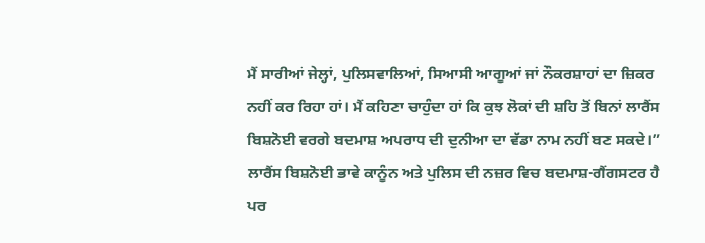ਮੈਂ ਸਾਰੀਆਂ ਜੇਲ੍ਹਾਂ, ਪੁਲਿਸਵਾਲਿਆਂ, ਸਿਆਸੀ ਆਗੂਆਂ ਜਾਂ ਨੌਕਰਸ਼ਾਹਾਂ ਦਾ ਜ਼ਿਕਰ ਨਹੀਂ ਕਰ ਰਿਹਾ ਹਾਂ। ਮੈਂ ਕਹਿਣਾ ਚਾਹੁੰਦਾ ਹਾਂ ਕਿ ਕੁਝ ਲੋਕਾਂ ਦੀ ਸ਼ਹਿ ਤੋਂ ਬਿਨਾਂ ਲਾਰੈਂਸ ਬਿਸ਼ਨੋਈ ਵਰਗੇ ਬਦਮਾਸ਼ ਅਪਰਾਧ ਦੀ ਦੁਨੀਆ ਦਾ ਵੱਡਾ ਨਾਮ ਨਹੀਂ ਬਣ ਸਕਦੇ।”
ਲਾਰੈਂਸ ਬਿਸ਼ਨੋਈ ਭਾਵੇ ਕਾਨੂੰਨ ਅਤੇ ਪੁਲਿਸ ਦੀ ਨਜ਼ਰ ਵਿਚ ਬਦਮਾਸ਼-ਗੈਂਗਸਟਰ ਹੈ ਪਰ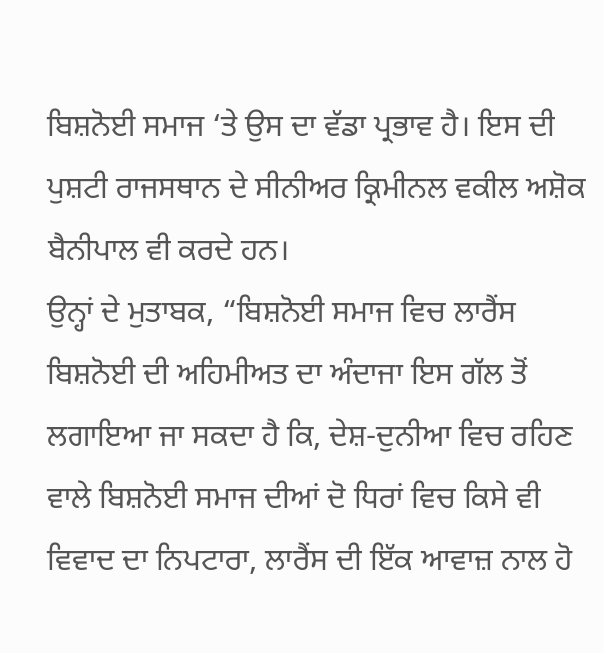ਬਿਸ਼ਨੋਈ ਸਮਾਜ ‘ਤੇ ਉਸ ਦਾ ਵੱਡਾ ਪ੍ਰਭਾਵ ਹੈ। ਇਸ ਦੀ ਪੁਸ਼ਟੀ ਰਾਜਸਥਾਨ ਦੇ ਸੀਨੀਅਰ ਕ੍ਰਿਮੀਨਲ ਵਕੀਲ ਅਸ਼ੋਕ ਬੈਨੀਪਾਲ ਵੀ ਕਰਦੇ ਹਨ।
ਉਨ੍ਹਾਂ ਦੇ ਮੁਤਾਬਕ, “ਬਿਸ਼ਨੋਈ ਸਮਾਜ ਵਿਚ ਲਾਰੈਂਸ ਬਿਸ਼ਨੋਈ ਦੀ ਅਹਿਮੀਅਤ ਦਾ ਅੰਦਾਜਾ ਇਸ ਗੱਲ ਤੋਂ ਲਗਾਇਆ ਜਾ ਸਕਦਾ ਹੈ ਕਿ, ਦੇਸ਼-ਦੁਨੀਆ ਵਿਚ ਰਹਿਣ ਵਾਲੇ ਬਿਸ਼ਨੋਈ ਸਮਾਜ ਦੀਆਂ ਦੋ ਧਿਰਾਂ ਵਿਚ ਕਿਸੇ ਵੀ ਵਿਵਾਦ ਦਾ ਨਿਪਟਾਰਾ, ਲਾਰੈਂਸ ਦੀ ਇੱਕ ਆਵਾਜ਼ ਨਾਲ ਹੋ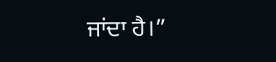ਜਾਂਦਾ ਹੈ।”